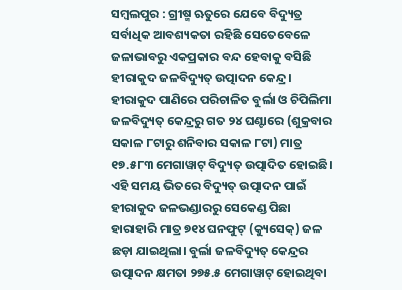ସମ୍ବଲପୁର : ଗ୍ରୀଷ୍ମ ଋତୁରେ ଯେବେ ବିଦ୍ୟୁତ୍ର ସର୍ବାଧିକ ଆବଶ୍ୟକତା ରହିଛି ସେତେବେଳେ ଜଳାଭାବରୁ ଏକପ୍ରକାର ବନ୍ଦ ହେବାକୁ ବସିଛି ହୀରାକୁଦ ଜଳବିଦ୍ୟୁତ୍ ଉତ୍ପାଦନ କେନ୍ଦ୍ର। ହୀରାକୁଦ ପାଣିରେ ପରିଚାଳିତ ବୁର୍ଲା ଓ ଚିପିଲିମା ଜଳବିଦ୍ୟୁତ୍ କେନ୍ଦ୍ରରୁ ଗତ ୨୪ ଘଣ୍ଟାରେ (ଶୁକ୍ରବାର ସକାଳ ୮ଟାରୁ ଶନିବାର ସକାଳ ୮ଟା) ମାତ୍ର ୧୭.୫୮୩ ମେଗାୱାଟ୍ ବିଦ୍ୟୁତ୍ ଉତ୍ପାଦିତ ହୋଇଛି। ଏହି ସମୟ ଭିତରେ ବିଦ୍ୟୁତ୍ ଉତ୍ପାଦନ ପାଇଁ ହୀରାକୁଦ ଜଳଭଣ୍ଡାରରୁ ସେକେଣ୍ଡ ପିଛା ହାରାହାରି ମାତ୍ର ୭୧୪ ଘନଫୁଟ୍ (କ୍ୟୁସେକ୍) ଜଳ ଛଡ଼ା ଯାଇଥିଲା। ବୁର୍ଲା ଜଳବିଦ୍ୟୁତ୍ କେନ୍ଦ୍ରର ଉତ୍ପାଦନ କ୍ଷମତା ୨୭୫.୫ ମେଗାୱାଟ୍ ହୋଇଥିବା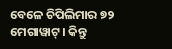ବେଳେ ଚିପିଲିମାର ୭୨ ମେଗାୱାଟ୍। କିନ୍ତୁ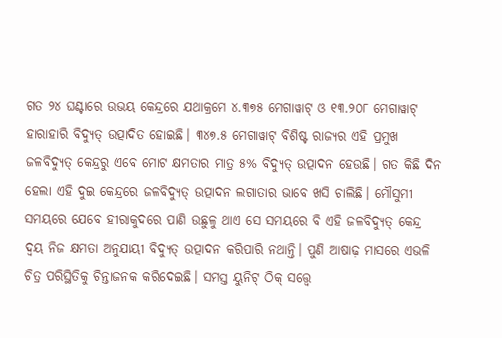ଗତ ୨୪ ଘଣ୍ଟାରେ ଉଭୟ କେନ୍ଦ୍ରରେ ଯଥାକ୍ରମେ ୪.୩୭୫ ମେଗାୱାଟ୍ ଓ ୧୩.୨୦୮ ମେଗାୱାଟ୍ ହାରାହାରି ବିଦ୍ୟୁତ୍ ଉତ୍ପାଦିତ ହୋଇଛି। ୩୪୭.୫ ମେଗାୱାଟ୍ ବିଶିଷ୍ଟ ରାଜ୍ୟର ଏହି ପ୍ରମୁଖ ଜଳବିଦ୍ୟୁତ୍ କେନ୍ଦ୍ରରୁ ଏବେ ମୋଟ କ୍ଷମତାର ମାତ୍ର ୫% ବିଦ୍ୟୁତ୍ ଉତ୍ପାଦନ ହେଉଛି। ଗତ କିଛି ଦିନ ହେଲା ଏହି ଦୁଇ କେନ୍ଦ୍ରରେ ଜଳବିଦ୍ୟୁତ୍ ଉତ୍ପାଦନ ଲଗାତାର ଭାବେ ଖସି ଚାଲିଛି। ମୌସୁମୀ ସମୟରେ ଯେବେ ହୀରାକୁଦରେ ପାଣି ଉଛୁଳୁ ଥାଏ ସେ ସମୟରେ ବି ଏହି ଜଳବିଦ୍ୟୁତ୍ କେନ୍ଦ୍ର ଦ୍ବୟ ନିଜ କ୍ଷମତା ଅନୁଯାୟୀ ବିଦ୍ୟୁତ୍ ଉତ୍ପାଦନ କରିପାରି ନଥାନ୍ତି। ପୁଣି ଆଷାଢ଼ ମାସରେ ଏଭଳି ଚିତ୍ର ପରିସ୍ଥିତିକୁ ଚିନ୍ତାଜନକ କରିଦେଇଛି। ସମସ୍ତ ୟୁନିଟ୍ ଠିକ୍ ସତ୍ତ୍ବେ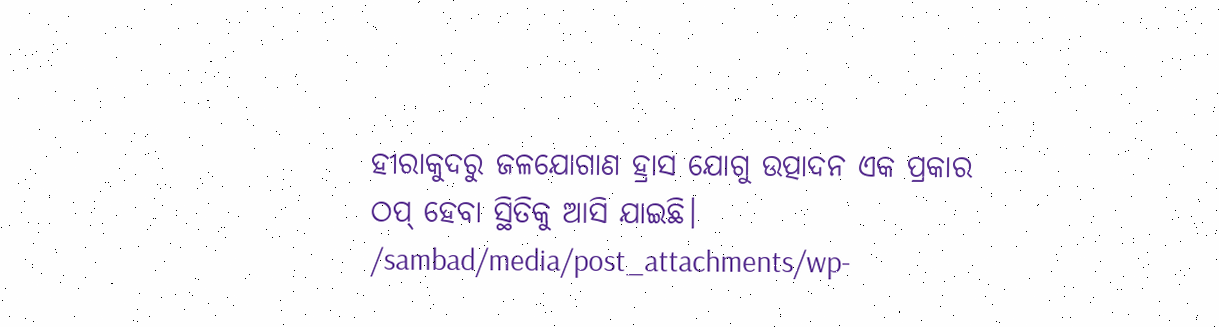ହୀରାକୁଦରୁ ଜଳଯୋଗାଣ ହ୍ରାସ ଯୋଗୁ ଉତ୍ପାଦନ ଏକ ପ୍ରକାର ଠପ୍ ହେବା ସ୍ଥିତିକୁ ଆସି ଯାଇଛି।
/sambad/media/post_attachments/wp-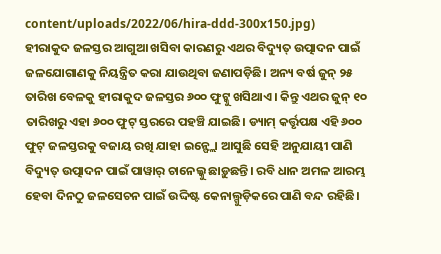content/uploads/2022/06/hira-ddd-300x150.jpg)
ହୀରାକୁଦ ଜଳସ୍ତର ଆଗୁଆ ଖସିବା କାରଣରୁ ଏଥର ବିଦ୍ୟୁତ୍ ଉତ୍ପାଦନ ପାଇଁ ଜଳଯୋଗାଣକୁ ନିୟନ୍ତ୍ରିତ କରା ଯାଉଥିବା ଜଣାପଡ଼ିଛି। ଅନ୍ୟ ବର୍ଷ ଜୁନ୍ ୨୫ ତାରିଖ ବେଳକୁ ହୀରାକୁଦ ଜଳସ୍ତର ୬୦୦ ଫୁଟ୍କୁ ଖସିଥାଏ। କିନ୍ତୁ ଏଥର ଜୁନ୍ ୧୦ ତାରିଖରୁ ଏହା ୬୦୦ ଫୁଟ୍ ସ୍ତରରେ ପହଞ୍ଚି ଯାଇଛି। ଡ୍ୟାମ୍ କର୍ତ୍ତୃପକ୍ଷ ଏହି ୬୦୦ ଫୁଟ୍ ଜଳସ୍ତରକୁ ବଜାୟ ରଖି ଯାହା ଇନ୍ଫ୍ଲୋ ଆସୁଛି ସେହି ଅନୁଯାୟୀ ପାଣି ବିଦ୍ୟୁତ୍ ଉତ୍ପାଦନ ପାଇଁ ପାୱାର୍ ଚାନେଲ୍କୁ ଛାଡ଼ୁଛନ୍ତି। ରବି ଧାନ ଅମଳ ଆରମ୍ଭ ହେବା ଦିନଠୁ ଜଳସେଚନ ପାଇଁ ଉଦ୍ଦିଷ୍ଟ କେନାଲ୍ଗୁଡ଼ିକରେ ପାଣି ବନ୍ଦ ରହିଛି।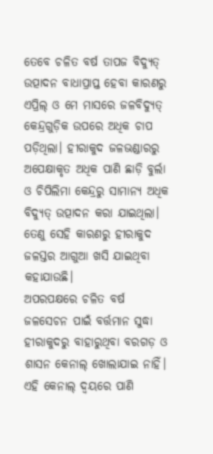ତେବେ ଚଳିତ ବର୍ଷ ତାପଜ ବିଦ୍ୟୁତ୍ ଉତ୍ପାଦନ ବାଧାପ୍ରାପ୍ତ ହେବା କାରଣରୁ ଏପ୍ରିଲ୍ ଓ ମେ ମାସରେ ଜଳବିଦ୍ୟୁତ୍ କେନ୍ଦ୍ରଗୁଡ଼ିକ ଉପରେ ଅଧିକ ଚାପ ପଡ଼ିଥିଲା। ହୀରାକୁଦ ଜଳଭଣ୍ଡାରରୁ ଅପେକ୍ଷାକୃତ ଅଧିକ ପାଣି ଛାଡ଼ି ବୁର୍ଲା ଓ ଚିପିଲିମା କେନ୍ଦ୍ରରୁ ସାମାନ୍ୟ ଅଧିକ ବିଦ୍ୟୁତ୍ ଉତ୍ପାଦନ କରା ଯାଇଥିଲା। ତେଣୁ ସେହି କାରଣରୁ ହୀରାକୁଦ ଜଳସ୍ତର ଆଗୁଆ ଖସି ଯାଇଥିବା କହାଯାଉଛି।
ଅପରପକ୍ଷରେ ଚଳିତ ବର୍ଷ ଜଳସେଚନ ପାଇଁ ବର୍ତ୍ତମାନ ସୁଦ୍ଧା ହୀରାକୁଦରୁ ବାହାରୁଥିବା ବରଗଡ଼ ଓ ଶାସନ କେନାଲ୍ ଖୋଲାଯାଇ ନାହିଁ। ଏହି କେନାଲ୍ ଦ୍ବୟରେ ପାଣି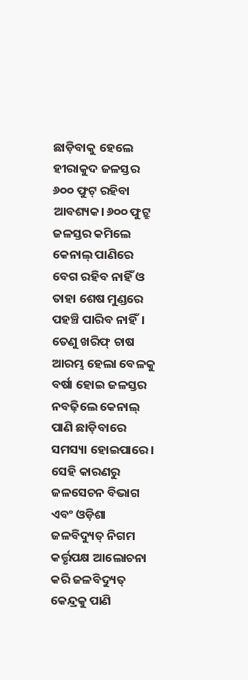ଛାଡ଼ିବାକୁ ହେଲେ ହୀରାକୁଦ ଜଳସ୍ତର ୬୦୦ ଫୁଟ୍ ରହିବା ଆବଶ୍ୟକ। ୬୦୦ ଫୁଟ୍ରୁ ଜଳସ୍ତର କମିଲେ କେନାଲ୍ ପାଣିରେ ବେଗ ରହିବ ନାହିଁ ଓ ତାହା ଶେଷ ମୁଣ୍ଡରେ ପହଞ୍ଚି ପାରିବ ନାହିଁ। ତେଣୁ ଖରିଫ୍ ଚାଷ ଆରମ୍ଭ ହେଲା ବେଳକୁ ବର୍ଷା ହୋଇ ଜଳସ୍ତର ନବଢ଼ିଲେ କେନାଲ୍ ପାଣି ଛାଡ଼ିବାରେ ସମସ୍ୟା ହୋଇପାରେ। ସେହି କାରଣରୁ ଜଳସେଚନ ବିଭାଗ ଏବଂ ଓଡ଼ିଶା ଜଳବିଦ୍ୟୁତ୍ ନିଗମ କର୍ତ୍ତୃପକ୍ଷ ଆଲୋଚନା କରି ଜଳବିଦ୍ୟୁତ୍ କେନ୍ଦ୍ରକୁ ପାଣି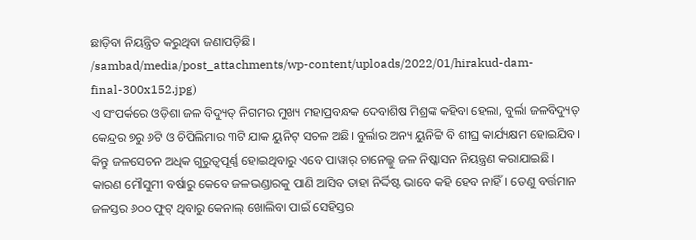ଛାଡ଼ିବା ନିୟନ୍ତ୍ରିତ କରୁଥିବା ଜଣାପଡ଼ିଛି।
/sambad/media/post_attachments/wp-content/uploads/2022/01/hirakud-dam-final-300x152.jpg)
ଏ ସଂପର୍କରେ ଓଡ଼ିଶା ଜଳ ବିଦ୍ୟୁତ୍ ନିଗମର ମୁଖ୍ୟ ମହାପ୍ରବନ୍ଧକ ଦେବାଶିଷ ମିଶ୍ରଙ୍କ କହିବା ହେଲା, ବୁର୍ଲା ଜଳବିଦ୍ୟୁତ୍ କେନ୍ଦ୍ରର ୭ରୁ ୬ଟି ଓ ଚିପିଲିମାର ୩ଟି ଯାକ ୟୁନିଟ୍ ସଚଳ ଅଛି। ବୁର୍ଲାର ଅନ୍ୟ ୟୁନିଟ୍ଟି ବି ଶୀଘ୍ର କାର୍ଯ୍ୟକ୍ଷମ ହୋଇଯିବ। କିନ୍ତୁ ଜଳସେଚନ ଅଧିକ ଗୁରୁତ୍ବପୂର୍ଣ୍ଣ ହୋଇଥିବାରୁ ଏବେ ପାୱାର୍ ଚାନେଲ୍କୁ ଜଳ ନିଷ୍କାସନ ନିୟନ୍ତ୍ରଣ କରାଯାଇଛି। କାରଣ ମୌସୁମୀ ବର୍ଷାରୁ କେବେ ଜଳଭଣ୍ଡାରକୁ ପାଣି ଆସିବ ତାହା ନିର୍ଦ୍ଦିଷ୍ଟ ଭାବେ କହି ହେବ ନାହିଁ। ତେଣୁ ବର୍ତ୍ତମାନ ଜଳସ୍ତର ୬୦୦ ଫୁଟ୍ ଥିବାରୁ କେନାଲ୍ ଖୋଲିବା ପାଇଁ ସେହିସ୍ତର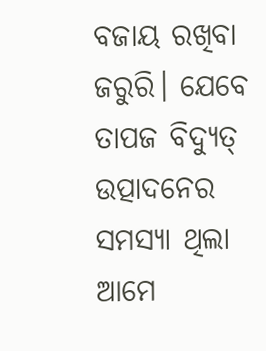ବଜାୟ ରଖିବା ଜରୁରି। ଯେବେ ତାପଜ ବିଦ୍ୟୁତ୍ ଉତ୍ପାଦନେର ସମସ୍ୟା ଥିଲା ଆମେ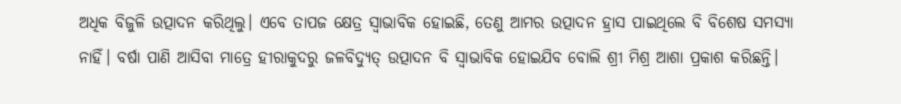ଅଧିକ ବିଜୁଳି ଉତ୍ପାଦନ କରିଥିଲୁ। ଏବେ ତାପଜ କ୍ଷେତ୍ର ସ୍ବାଭାବିକ ହୋଇଛି, ତେଣୁ ଆମର ଉତ୍ପାଦନ ହ୍ରାସ ପାଇଥିଲେ ବି ବିଶେଷ ସମସ୍ୟା ନାହିଁ। ବର୍ଷା ପାଣି ଆସିବା ମାତ୍ରେ ହୀରାକୁଦରୁ ଜଳବିଦ୍ୟୁତ୍ ଉତ୍ପାଦନ ବି ସ୍ବାଭାବିକ ହୋଇଯିବ ବୋଲି ଶ୍ରୀ ମିଶ୍ର ଆଶା ପ୍ରକାଶ କରିଛନ୍ତି।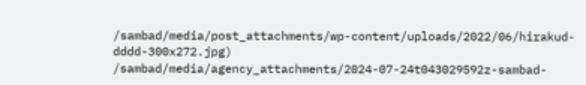/sambad/media/post_attachments/wp-content/uploads/2022/06/hirakud-dddd-300x272.jpg)
/sambad/media/agency_attachments/2024-07-24t043029592z-sambad-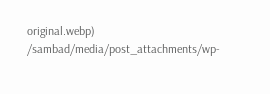original.webp)
/sambad/media/post_attachments/wp-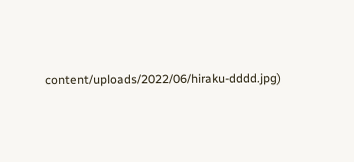content/uploads/2022/06/hiraku-dddd.jpg)